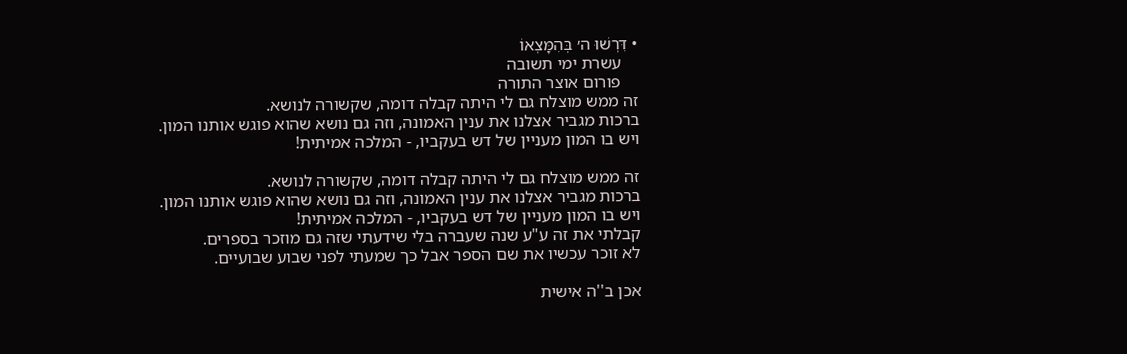• דִּרְשׁוּ ה׳ בְּהִמָּצְאוֹ
    עשרת ימי תשובה
    פורום אוצר התורה
זה ממש מוצלח גם לי היתה קבלה דומה, שקשורה לנושא.
ברכות מגביר אצלנו את ענין האמונה, וזה גם נושא שהוא פוגש אותנו המון.
ויש בו המון מעניין של דש בעקביו, - המלכה אמיתית!

זה ממש מוצלח גם לי היתה קבלה דומה, שקשורה לנושא.
ברכות מגביר אצלנו את ענין האמונה, וזה גם נושא שהוא פוגש אותנו המון.
ויש בו המון מעניין של דש בעקביו, - המלכה אמיתית!
קבלתי את זה ע"ע שנה שעברה בלי שידעתי שזה גם מוזכר בספרים.
לא זוכר עכשיו את שם הספר אבל כך שמעתי לפני שבוע שבועיים.

אכן ב''ה אישית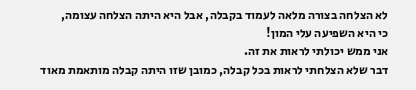לא הצלחה בצורה מלאה לעמוד בקבלה, אבל היא היתה הצלחה עצומה,
כי היא השפיעה עלי המון!
אני ממש יכולתי לראות את זה.
דבר שלא הצלחתי לראות בכל קבלה, כמובן שזו היתה קבלה מותאמת מאוד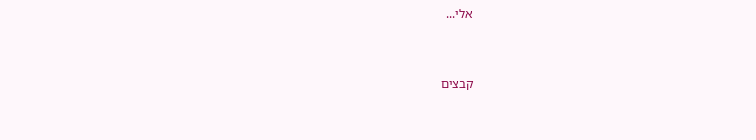אלי...


קבצים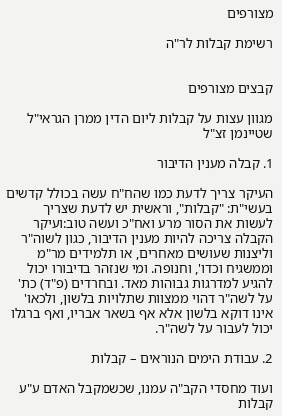מצורפים

רשימת קבלות לר"ה


קבצים מצורפים

מגוון עצות על קבלות ליום הדין ממרן הגראי"ל שטיינמן זצ"ל

1. קבלה מענין הדיבור

העיקר צריך לדעת כמו שהח"ח עשה בכולל קדשים בעשי"ת: "קבלות", וראשית יש לדעת שצריך לעשות את הסור מרע ואח"כ ועשה טוב:ועיקר הקבלה צריכה להיות מענין הדיבור, כגון לשוה"ר וליצנות שעושים מאחרים, או תלמידים מר"מ וממשגיח וכדו', וחנופה. ומי שנזהר בדיבורו יכול להגיע למדרגות גבוהות מאד. ובחרדים (פ"ד) כת' על לשה"ר דהוי ממצוות שתלויות בלשון, ולכאו' אינו דוקא בלשון אלא אף בשאר אבריו, ואף ברגלו יכול לעבור על לשה"ר.

2. עבודת הימים הנוראים – קבלות

ועוד מחסדי הקב"ה עמנו, שכשמקבל האדם ע"ע קבלות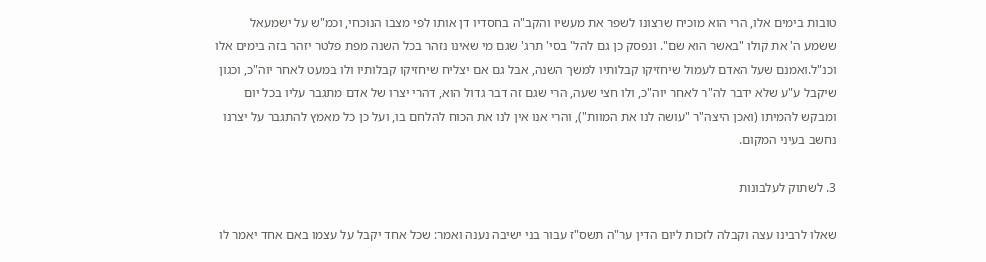טובות בימים אלו, הרי הוא מוכיח שרצונו לשפר את מעשיו והקב"ה בחסדיו דן אותו לפי מצבו הנוכחי, וכמ"ש על ישמעאל ששמע ה' את קולו "באשר הוא שם". ונפסק כן גם להל' בסי' תרג' שגם מי שאינו נזהר בכל השנה מפת פלטר יזהר בזה בימים אלו וכנ"ל.ואמנם שעל האדם לעמול שיחזיקו קבלותיו למשך השנה, אבל גם אם יצליח שיחזיקו קבלותיו ולו במעט לאחר יוה"כ, וכגון שיקבל ע"ע שלא ידבר לה"ר לאחר יוה"כ, ולו חצי שעה, הרי שגם זה דבר גדול הוא, דהרי יצרו של אדם מתגבר עליו בכל יום ומבקש להמיתו (ואכן היצה"ר "עושה לנו את המוות"), והרי אנו אין לנו את הכוח להלחם בו, ועל כן כל מאמץ להתגבר על יצרנו נחשב בעיני המקום.

3. לשתוק לעלבונות

שאלו לרבינו עצה וקבלה לזכות ליום הדין ער"ה תשס"ז עבור בני ישיבה נענה ואמר: שכל אחד יקבל על עצמו באם אחד יאמר לו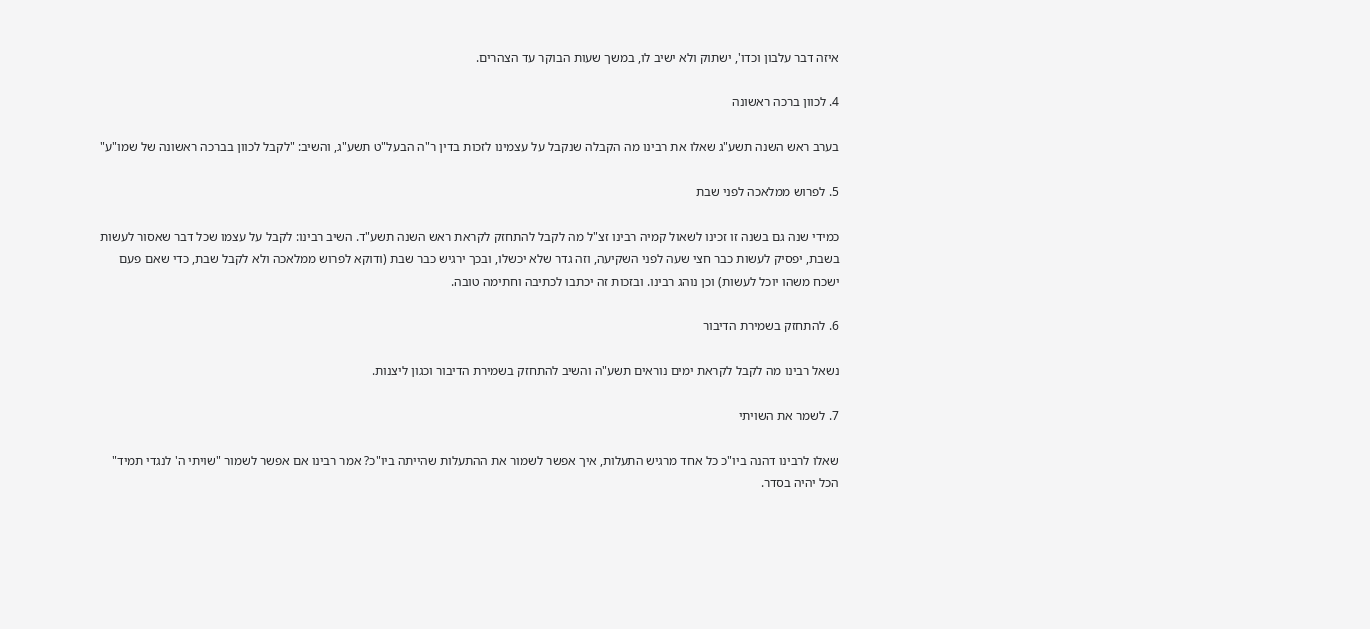איזה דבר עלבון וכדו', ישתוק ולא ישיב לו, במשך שעות הבוקר עד הצהרים.

4. לכוון ברכה ראשונה

בערב ראש השנה תשע"ג שאלו את רבינו מה הקבלה שנקבל על עצמינו לזכות בדין ר"ה הבעל"ט תשע"ג, והשיב: "לקבל לכוון בברכה ראשונה של שמו"ע"

5. לפרוש ממלאכה לפני שבת

כמידי שנה גם בשנה זו זכינו לשאול קמיה רבינו זצ"ל מה לקבל להתחזק לקראת ראש השנה תשע"ד. השיב רבינו: לקבל על עצמו שכל דבר שאסור לעשות בשבת, יפסיק לעשות כבר חצי שעה לפני השקיעה, וזה גדר שלא יכשלו, ובכך ירגיש כבר שבת (ודוקא לפרוש ממלאכה ולא לקבל שבת, כדי שאם פעם ישכח משהו יוכל לעשות) וכן נוהג רבינו. ובזכות זה יכתבו לכתיבה וחתימה טובה.

6. להתחזק בשמירת הדיבור

נשאל רבינו מה לקבל לקראת ימים נוראים תשע"ה והשיב להתחזק בשמירת הדיבור וכגון ליצנות.

7. לשמר את השויתי

שאלו לרבינו דהנה ביו"כ כל אחד מרגיש התעלות, איך אפשר לשמור את ההתעלות שהייתה ביו"כ? אמר רבינו אם אפשר לשמור "שויתי ה' לנגדי תמיד" הכל יהיה בסדר.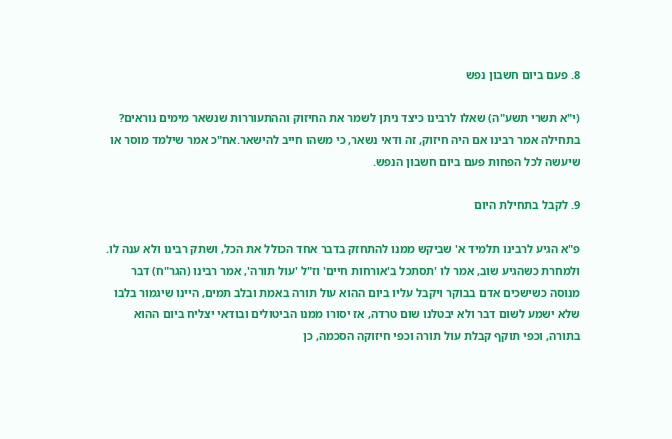8. פעם ביום חשבון נפש

(י"א תשרי תשע"ה) שאלו לרבינו כיצד ניתן לשמר את החיזוק וההתעוררות שנשאר מימים נוראים? בתחילה אמר רבינו אם היה חיזוק, זה ודאי נשאר, כי משהו חייב להישאר.אח"כ אמר שילמד מוסר או שיעשה לכל הפחות פעם ביום חשבון הנפש.

9. לקבל בתחילת היום

פ"א הגיע לרבינו תלמיד א' שביקש ממנו להתחזק בדבר אחד הכולל את הכל, ושתק רבינו ולא ענה לו. ולמחרת כשהגיע שוב, אמר לו 'תסתכל ב'אורחות חיים' וז"ל 'עול תורה', אמר רבינו (הגר"ח) דבר מנוסה כשישכים אדם בבוקר ויקבל עליו ביום ההוא עול תורה באמת ובלב תמים, היינו שיגמור בלבו שלא ישמע לשום דבר ולא יבטלנו שום טרדה, אז יסורו ממנו הביטולים ובודאי יצליח ביום ההוא בתורה, וכפי תוקף קבלת עול תורה וכפי חיזוקה הסכמה, כן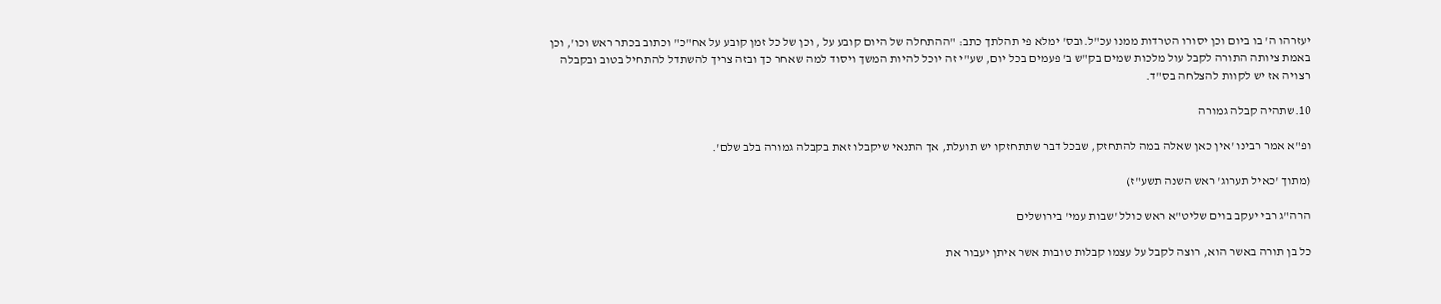יעזרהו ה' בו ביום וכן יסורו הטרדות ממנו עכ"ל.ובס' ימלא פי תהלתך כתב: "ההתחלה של היום קובע על , וכן של כל זמן קובע על אח"כ" וכתוב בכתר ראש וכו', וכן באמת ציותה התורה לקבל עול מלכות שמים בק"ש ב' פעמים בכל יום, שע"י זה יוכל להיות המשך ויסוד למה שאחר כך ובזה צריך להשתדל להתחיל בטוב ובקבלה רצויה אז יש לקוות להצלחה בס"ד.

10.שתהיה קבלה גמורה

ופ"א אמר רבינו 'אין כאן שאלה במה להתחזק, שבכל דבר שתתחזקו יש תועלת, אך התנאי שיקבלו זאת בקבלה גמורה בלב שלם'.

(מתוך 'כאיל תערוג' ראש השנה תשע"ז)

הרה"ג רבי יעקב בוים שליט"א ראש כולל 'שבות עמי' בירושלים

כל בן תורה באשר הוא, רוצה לקבל על עצמו קבלות טובות אשר איתן יעבור את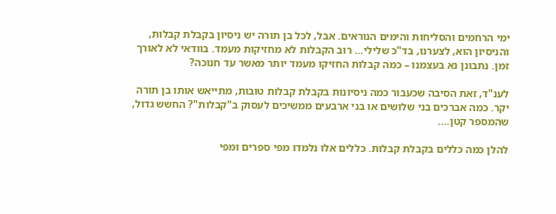ימי הרחמים והסליחות והימים הנוראים. אבל, לכל בן תורה יש ניסיון בקבלת קבלות, והניסיון הוא, לצערנו, בד"כ שלילי… רוב הקבלות לא מחזיקות מעמד. בוודאי לא לאורך זמן. נתבונן נא בעצמנו – כמה קבלות החזיקו מעמד יותר מאשר עד חנוכה?

לענ"ד, זאת הסיבה שכעבור כמה ניסיונות בקבלת קבלות טובות, מתייאש אותו בן תורה יקר. כמה אברכים בני שלושים או בני ארבעים ממשיכים לעסוק ב"קבלות"? החשש גדול, שהמספר קטן….

להלן כמה כללים בקבלת קבלות. כללים אלו נלמדו מפי ספרים ומפי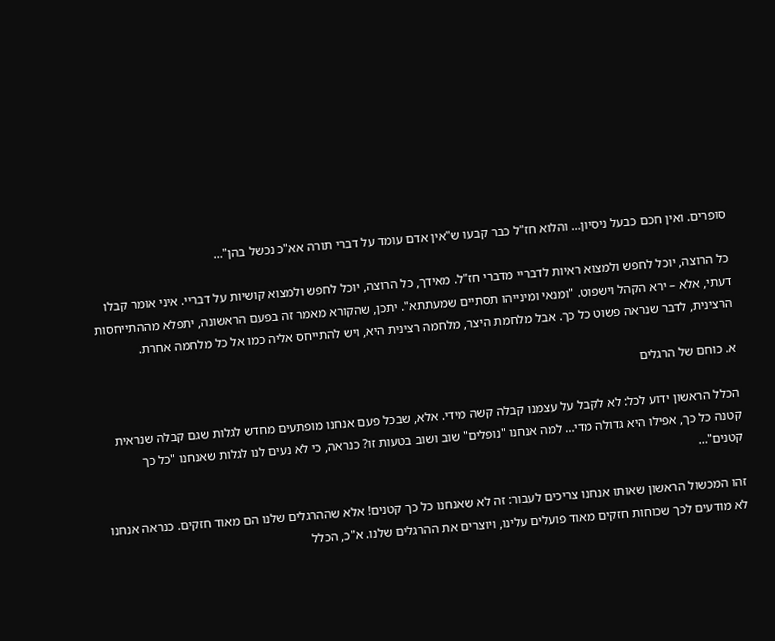סופרים. ואין חכם כבעל ניסיון… והלוא חז"ל כבר קבעו ש"אין אדם עומד על דברי תורה אא"כ נכשל בהן"…

כל הרוצה, יוכל לחפש ולמצוא ראיות לדבריי מדברי חז"ל. מאידך, כל הרוצה, יוכל לחפש ולמצוא קושיות על דבריי. איני אומר קבלו דעתי, אלא – ירא הקהל וישפוט. "ומנאי ומינייהו תסתיים שמעתתא". יתכן, שהקורא מאמר זה בפעם הראשונה, יתפלא מההתייחסות הרצינית, לדבר שנראה פשוט כל כך. אבל מלחמת היצר, מלחמה רצינית היא, ויש להתייחס אליה כמו אל כל מלחמה אחרת.

א. כוחם של הרגלים

הכלל הראשון ידוע לכל: לא לקבל על עצמנו קבלה קשה מידי. אלא, שבכל פעם אנחנו מופתעים מחדש לגלות שגם קבלה שנראית קטנה כל כך, אפילו היא גדולה מדי… למה אנחנו "נופלים" שוב ושוב בטעות זו? כנראה, כי לא נעים לנו לגלות שאנחנו "כל כך קטנים"…

זהו המכשול הראשון שאותו אנחנו צריכים לעבור: זה לא שאנחנו כל כך קטנים! אלא שההרגלים שלנו הם מאוד חזקים. כנראה אנחנו לא מודעים לכך שכוחות חזקים מאוד פועלים עלינו, ויוצרים את ההרגלים שלנו. א"כ, הכלל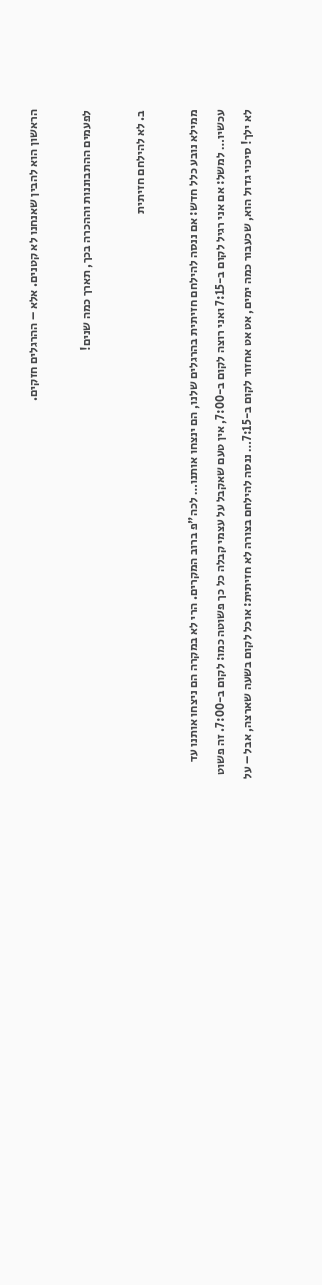הראשון הוא להבין שאנחנו לא קטנים. אלא – ההרגלים חזקים.

לפעמים ההתבוננות וההכרה בכך, תארך כמה שנים!

ב. לא להילחם חזיתית

ממילא נובע כלל חדש: אם ננסה להילחם חזיתית בהרגלים שלנו, הם ינצחו אותנו… לכה"פ ברוב המקרים. הרי לא במקרה הם ניצחו אותנו עד עכשיו… למשל: אם אני רגיל לקום ב-7:15 ואני רוצה לקום ב-7:00, אין טעם שאקבל על עצמי קבלה כל כך פשוטה כמו: לקום ב-7:00. זה פשוט לא ילך! סיכוי גדול הוא, שכעבור כמה ימים, אט אט אחזור לקום ב-7:15… ננסה להילחם בצורה לא חזיתית: אוכל לקום בשעה שארצה, אבל – על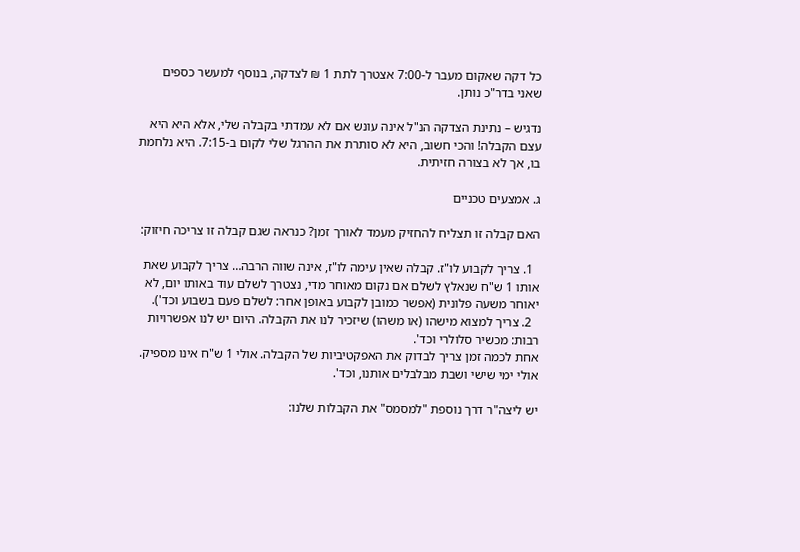כל דקה שאקום מעבר ל-7:00 אצטרך לתת 1 ₪ לצדקה, בנוסף למעשר כספים שאני בדר"כ נותן.

נדגיש – נתינת הצדקה הנ"ל אינה עונש אם לא עמדתי בקבלה שלי, אלא היא היא עצם הקבלה! והכי חשוב, היא לא סותרת את ההרגל שלי לקום ב-7:15. היא נלחמת בו, אך לא בצורה חזיתית.

ג. אמצעים טכניים

האם קבלה זו תצליח להחזיק מעמד לאורך זמן? כנראה שגם קבלה זו צריכה חיזוק:

  1. צריך לקבוע לו"ז. קבלה שאין עימה לו"ז, אינה שווה הרבה… צריך לקבוע שאת אותו 1 ש"ח שנאלץ לשלם אם נקום מאוחר מדי, נצטרך לשלם עוד באותו יום, לא יאוחר משעה פלונית (אפשר כמובן לקבוע באופן אחר: לשלם פעם בשבוע וכד').
  2. צריך למצוא מישהו (או משהו) שיזכיר לנו את הקבלה. היום יש לנו אפשרויות רבות: מכשיר סלולרי וכד'.
אחת לכמה זמן צריך לבדוק את האפקטיביות של הקבלה. אולי 1 ש"ח אינו מספיק. אולי ימי שישי ושבת מבלבלים אותנו, וכד'.

יש ליצה"ר דרך נוספת "למסמס" את הקבלות שלנו: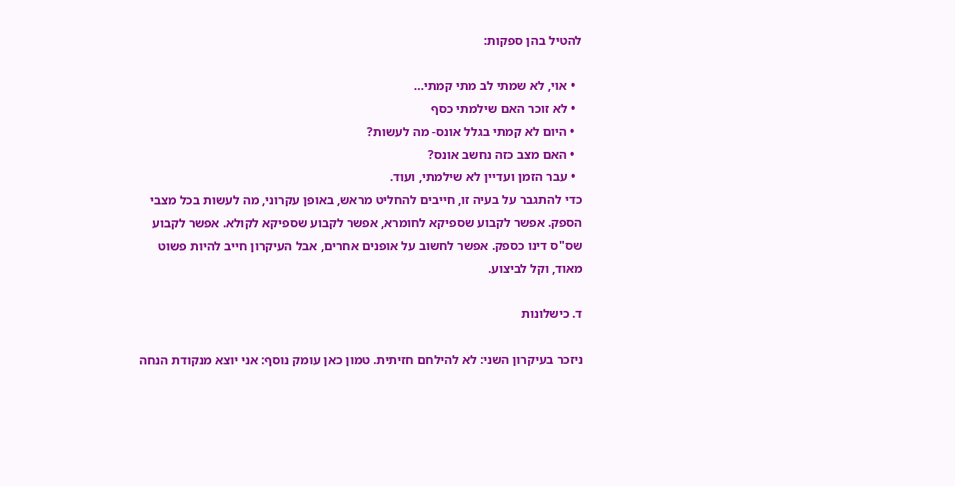להטיל בהן ספקות:

  • אוי, לא שמתי לב מתי קמתי…
  • לא זוכר האם שילמתי כסף
  • היום לא קמתי בגלל אונס- מה לעשות?
  • האם מצב כזה נחשב אונס?
  • עבר הזמן ועדיין לא שילמתי, ועוד.
כדי להתגבר על בעיה זו, חייבים להחליט מראש, באופן עקרוני, מה לעשות בכל מצבי הספק. אפשר לקבוע שספיקא לחומרא, אפשר לקבוע שספיקא לקולא. אפשר לקבוע שס"ס דינו כספק. אפשר לחשוב על אופנים אחרים, אבל העיקרון חייב להיות פשוט מאוד, וקל לביצוע.

ד. כישלונות

ניזכר בעיקרון השני: לא להילחם חזיתית. טמון כאן עומק נוסף: אני יוצא מנקודת הנחה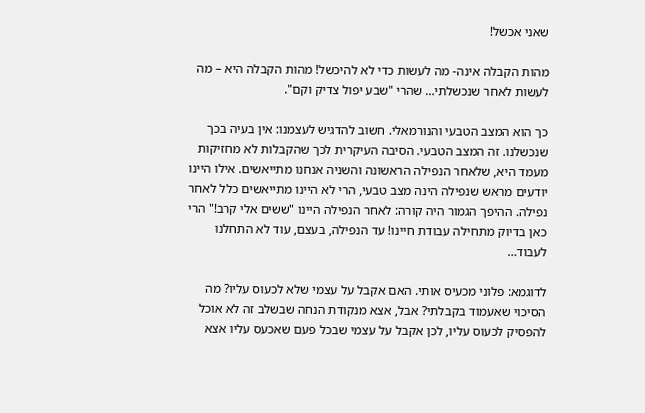שאני אכשל!

מהות הקבלה אינה- מה לעשות כדי לא להיכשל! מהות הקבלה היא – מה לעשות לאחר שנכשלתי… שהרי "שבע יפול צדיק וקם".

כך הוא המצב הטבעי והנורמאלי. חשוב להדגיש לעצמנו: אין בעיה בכך שנכשלנו. זה המצב הטבעי. הסיבה העיקרית לכך שהקבלות לא מחזיקות מעמד היא, שלאחר הנפילה הראשונה והשניה אנחנו מתייאשים. אילו היינו יודעים מראש שנפילה הינה מצב טבעי, הרי לא היינו מתייאשים כלל לאחר נפילה. ההיפך הגמור היה קורה: לאחר הנפילה היינו "ששים אלי קרב!" הרי כאן בדיוק מתחילה עבודת חיינו! עד הנפילה, בעצם, עוד לא התחלנו לעבוד…

לדוגמא: פלוני מכעיס אותי. האם אקבל על עצמי שלא לכעוס עליו? מה הסיכוי שאעמוד בקבלתי? אבל, אצא מנקודת הנחה שבשלב זה לא אוכל להפסיק לכעוס עליו, לכן אקבל על עצמי שבכל פעם שאכעס עליו אצא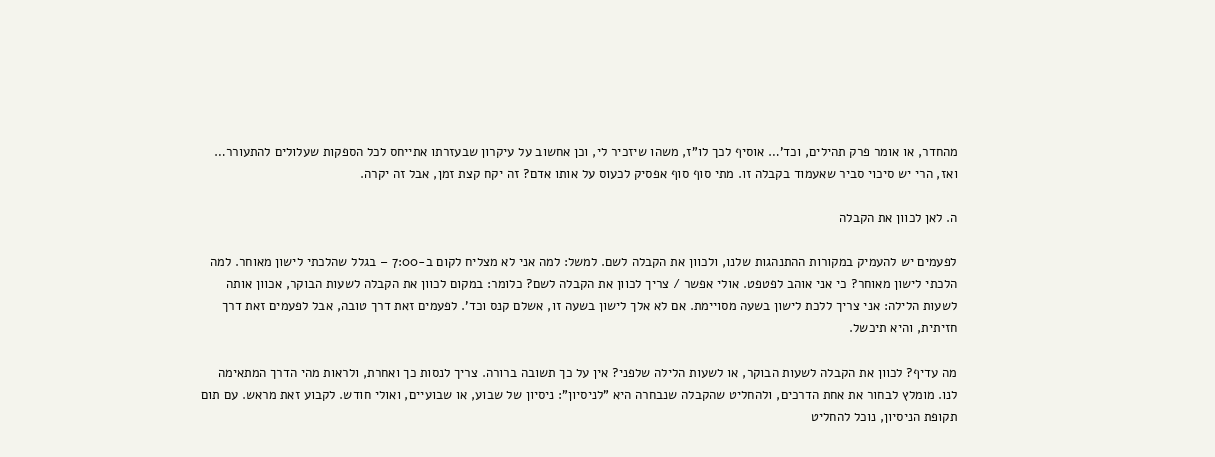מהחדר, או אומר פרק תהילים, וכד'… אוסיף לכך לו"ז, משהו שיזכיר לי, וכן אחשוב על עיקרון שבעזרתו אתייחס לכל הספקות שעלולים להתעורר… ואז, הרי יש סיכוי סביר שאעמוד בקבלה זו. מתי סוף סוף אפסיק לכעוס על אותו אדם? זה יקח קצת זמן, אבל זה יקרה.

ה. לאן לכוון את הקבלה

לפעמים יש להעמיק במקורות ההתנהגות שלנו, ולכוון את הקבלה לשם. למשל: למה אני לא מצליח לקום ב-7:00 – בגלל שהלכתי לישון מאוחר. למה הלכתי לישון מאוחר? כי אני אוהב לפטפט. אולי אפשר / צריך לכוון את הקבלה לשם? כלומר: במקום לכוון את הקבלה לשעות הבוקר, אכוון אותה לשעות הלילה: אני צריך ללכת לישון בשעה מסויימת. אם לא אלך לישון בשעה זו, אשלם קנס וכד'. לפעמים זאת דרך טובה, אבל לפעמים זאת דרך חזיתית, והיא תיכשל.

מה עדיף? לכוון את הקבלה לשעות הבוקר, או לשעות הלילה שלפני? אין על כך תשובה ברורה. צריך לנסות כך ואחרת, ולראות מהי הדרך המתאימה לנו. מומלץ לבחור את אחת הדרכים, ולהחליט שהקבלה שנבחרה היא "לניסיון": ניסיון של שבוע, או שבועיים, ואולי חודש. לקבוע זאת מראש. עם תום תקופת הניסיון, נוכל להחליט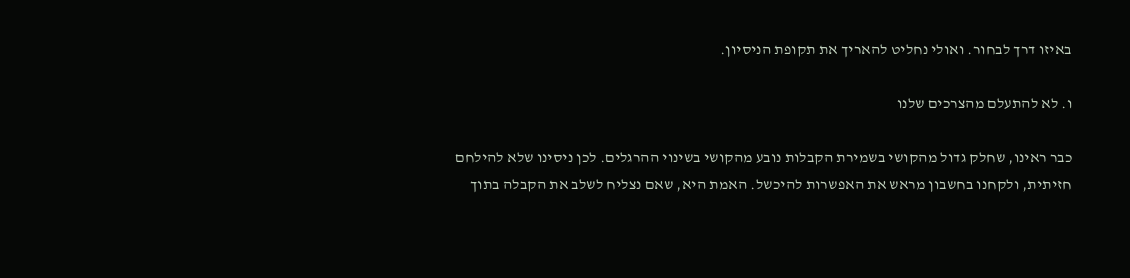באיזו דרך לבחור. ואולי נחליט להאריך את תקופת הניסיון.

ו. לא להתעלם מהצרכים שלנו

כבר ראינו, שחלק גדול מהקושי בשמירת הקבלות נובע מהקושי בשינוי ההרגלים. לכן ניסינו שלא להילחם חזיתית, ולקחנו בחשבון מראש את האפשרות להיכשל. האמת היא, שאם נצליח לשלב את הקבלה בתוך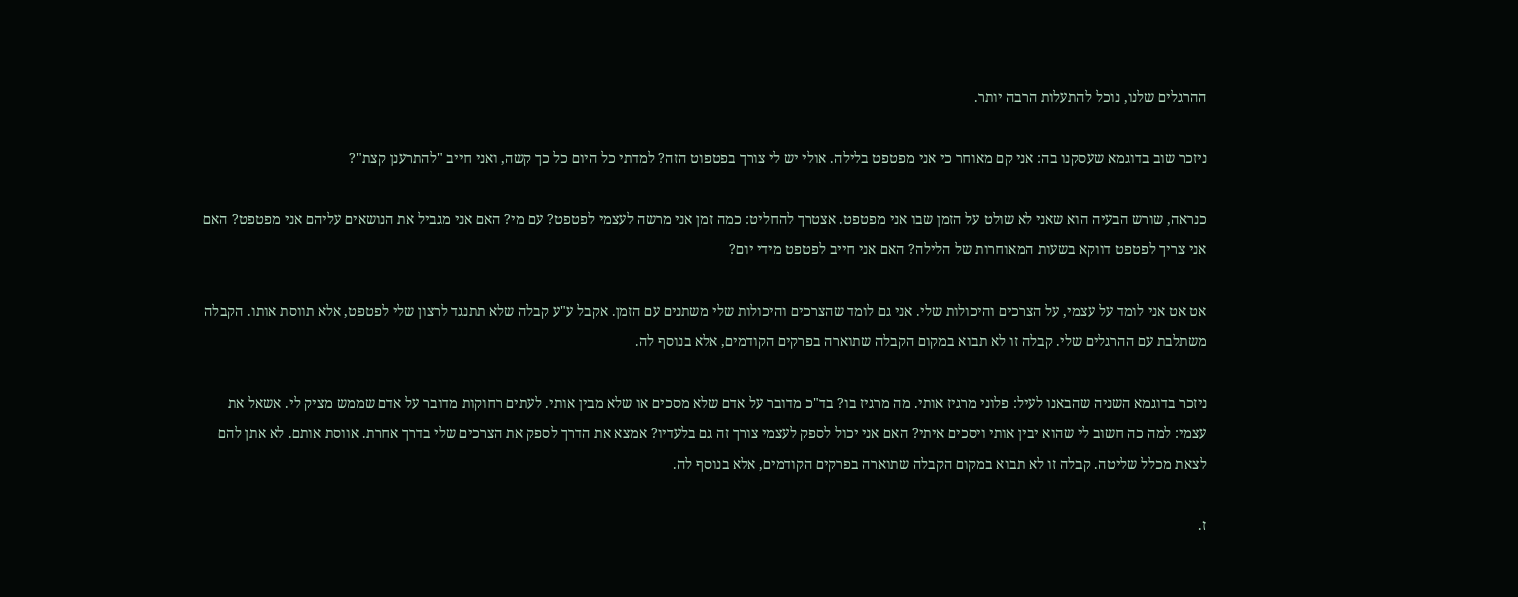ההרגלים שלנו, נוכל להתעלות הרבה יותר.

ניזכר שוב בדוגמא שעסקנו בה: אני קם מאוחר כי אני מפטפט בלילה. אולי יש לי צורך בפטפוט הזה? למדתי כל היום כל כך קשה, ואני חייב "להתרענן קצת"?

כנראה, שורש הבעיה הוא שאני לא שולט על הזמן שבו אני מפטפט. אצטרך להחליט: כמה זמן אני מרשה לעצמי לפטפט? עם מי? האם אני מגביל את הנושאים עליהם אני מפטפט? האם אני צריך לפטפט דווקא בשעות המאוחרות של הלילה? האם אני חייב לפטפט מידי יום?

אט אט אני לומד על עצמי, על הצרכים והיכולות שלי. אני גם לומד שהצרכים והיכולות שלי משתנים עם הזמן. אקבל ע"ע קבלה שלא תתנגד לרצון שלי לפטפט, אלא תווסת אותו. הקבלה משתלבת עם ההרגלים שלי. קבלה זו לא תבוא במקום הקבלה שתוארה בפרקים הקודמים, אלא בנוסף לה.

ניזכר בדוגמא השניה שהבאנו לעיל: פלוני מרגיז אותי. מה מרגיז בו? בד"כ מדובר על אדם שלא מסכים או שלא מבין אותי. לעתים רחוקות מדובר על אדם שממש מציק לי. אשאל את עצמי: למה כה חשוב לי שהוא יבין אותי ויסכים איתי? האם אני יכול לספק לעצמי צורך זה גם בלעדיו? אמצא את הדרך לספק את הצרכים שלי בדרך אחרת. אווסת אותם. לא אתן להם לצאת מכלל שליטה. קבלה זו לא תבוא במקום הקבלה שתוארה בפרקים הקודמים, אלא בנוסף לה.

ז.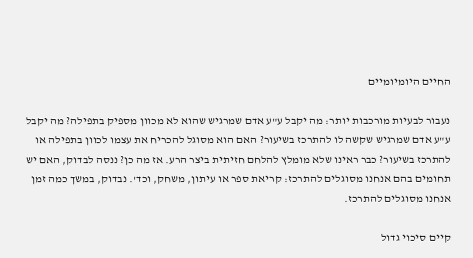החיים היומיומיים

נעבור לבעיות מורכבות יותר: מה יקבל ע"ע אדם שמרגיש שהוא לא מכוון מספיק בתפילה? מה יקבל ע"ע אדם שמרגיש שקשה לו להתרכז בשיעור? האם הוא מסוגל להכריח את עצמו לכוון בתפילה או להתרכז בשיעור? כבר ראינו שלא מומלץ להלחם חזיתית ביצר הרע. אז מה כן? ננסה לבדוק, האם יש תחומים בהם אנחנו מסוגלים להתרכז: קריאת ספר או עיתון, משחק, וכד'. נבדוק, במשך כמה זמן אנחנו מסוגלים להתרכז.

קיים סיכוי גדול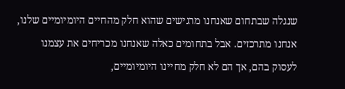שנגלה שבתחום שאנחנו מרגישים שהוא חלק מהחיים היומיומיים שלנו, אנחנו מתרכזים. אבל בתחומים כאלה שאנחנו מכריחים את עצמנו לעסוק בהם, אך הם לא חלק מחיינו היומיומיים,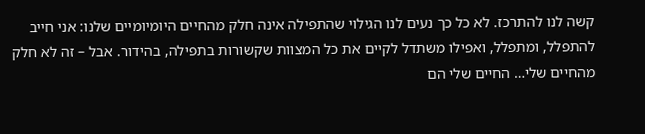קשה לנו להתרכז. לא כל כך נעים לנו הגילוי שהתפילה אינה חלק מהחיים היומיומיים שלנו: אני חייב להתפלל, ומתפלל, ואפילו משתדל לקיים את כל המצוות שקשורות בתפילה, בהידור. אבל – זה לא חלק מהחיים שלי… החיים שלי הם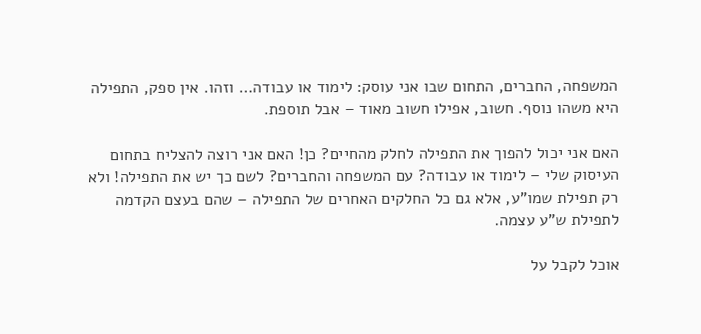המשפחה, החברים, התחום שבו אני עוסק: לימוד או עבודה… וזהו. אין ספק, התפילה היא משהו נוסף. חשוב, אפילו חשוב מאוד – אבל תוספת.

האם אני יכול להפוך את התפילה לחלק מהחיים? כן! האם אני רוצה להצליח בתחום העיסוק שלי – לימוד או עבודה? עם המשפחה והחברים? לשם כך יש את התפילה! ולא רק תפילת שמו"ע, אלא גם כל החלקים האחרים של התפילה – שהם בעצם הקדמה לתפילת ש"ע עצמה.

אוכל לקבל על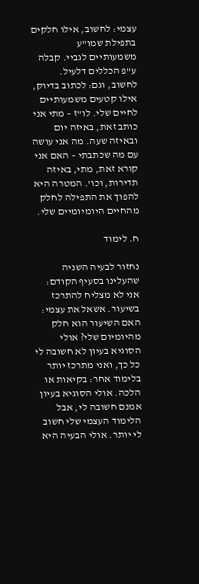עצמי: לחשוב, אילו חלקים בתפילת שמו"ע משמעותיים לגביי. קבלה ע"פ הכללים דלעיל. לחשוב, וגם: לכתוב בדיוק, אילו קטעים משמעותיים לחיים שלי. לו"ז – מתי אני כותב זאת, באיזה יום ובאיזה שעה. מה אני עושה עם מה שכתבתי – האם אני קורא זאת, מתי, באיזה תדירות, וכו'. המטרה היא להפוך את התפילה לחלק מהחיים היומיומיים שלי.

ח. לימוד

נחזור לבעיה השניה שהעלינו בסעיף הקודם: אני לא מצליח להתרכז בשיעור. אשאל את עצמי: האם השיעור הוא חלק מהיומיום שלי? אולי הסוגיא בעיון לא חשובה לי כל כך, ואני מתרכז יותר בלימוד אחר: בקיאות או הלכה. אולי הסוגיא בעיון אמנם חשובה לי, אבל הלימוד העצמי שלי חשוב לי יותר. אולי הבעיה היא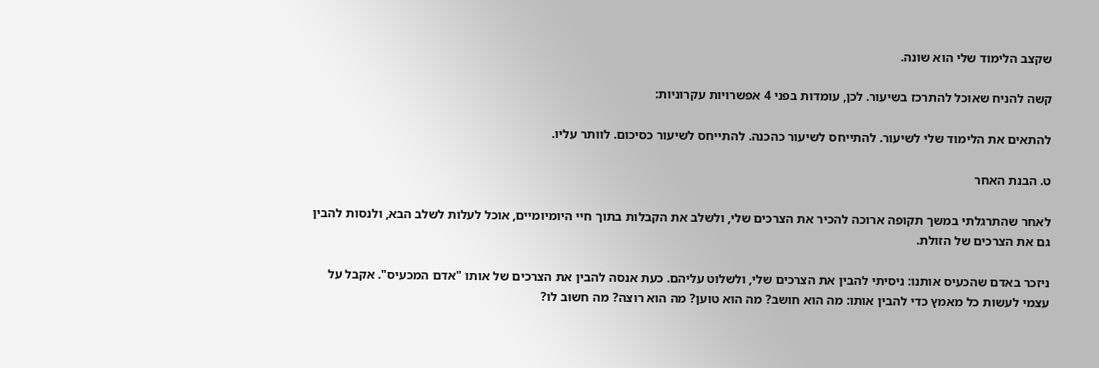שקצב הלימוד שלי הוא שונה.

קשה להניח שאוכל להתרכז בשיעור. לכן, עומדות בפני 4 אפשרויות עקרוניות:

להתאים את הלימוד שלי לשיעור. להתייחס לשיעור כהכנה. להתייחס לשיעור כסיכום. לוותר עליו.

ט. הבנת האחר

לאחר שהתרגלתי במשך תקופה ארוכה להכיר את הצרכים שלי, ולשלב את הקבלות בתוך חיי היומיומיים, אוכל לעלות לשלב הבא, ולנסות להבין גם את הצרכים של הזולת.

ניזכר באדם שהכעיס אותנו: ניסיתי להבין את הצרכים שלי, ולשלוט עליהם. כעת אנסה להבין את הצרכים של אותו "אדם המכעיס". אקבל על עצמי לעשות כל מאמץ כדי להבין אותו: מה הוא חושב? מה הוא טוען? מה הוא רוצה? מה חשוב לו?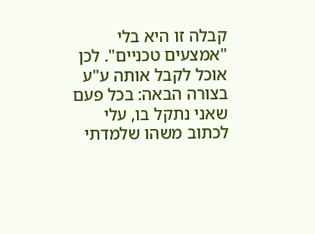קבלה זו היא בלי "אמצעים טכניים". לכן אוכל לקבל אותה ע"ע בצורה הבאה: בכל פעם שאני נתקל בו, עלי לכתוב משהו שלמדתי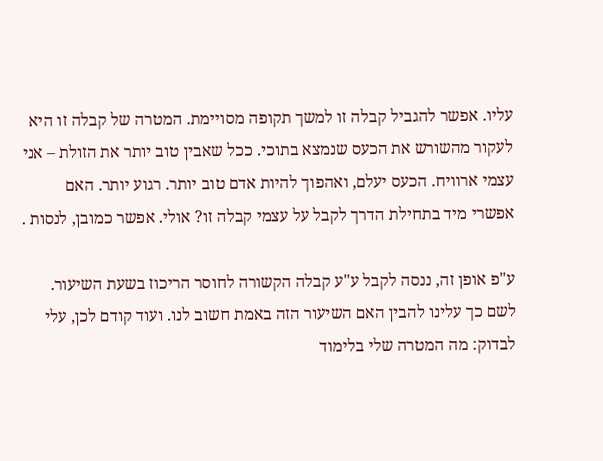עליו. אפשר להגביל קבלה זו למשך תקופה מסויימת. המטרה של קבלה זו היא לעקור מהשורש את הכעס שנמצא בתוכי. ככל שאבין טוב יותר את הזולת – אני עצמי ארוויח. הכעס יעלם, ואהפוך להיות אדם טוב יותר. רגוע יותר. האם אפשרי מיד בתחילת הדרך לקבל על עצמי קבלה זו? אולי. אפשר כמובן, לנסות .

ע"פ אופן זה, ננסה לקבל ע"ע קבלה הקשורה לחוסר הריכוז בשעת השיעור. לשם כך עלינו להבין האם השיעור הזה באמת חשוב לנו. ועוד קודם לכן, עלי לבדוק: מה המטרה שלי בלימוד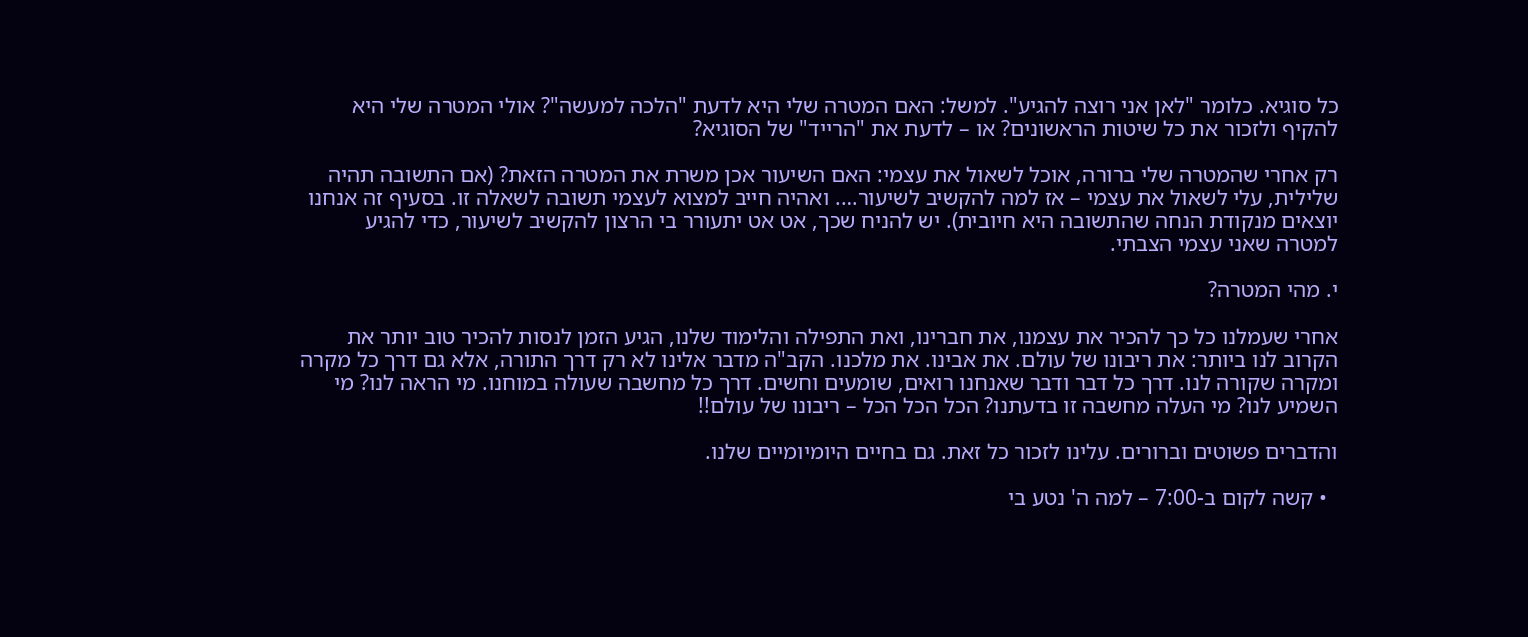כל סוגיא. כלומר "לאן אני רוצה להגיע". למשל: האם המטרה שלי היא לדעת "הלכה למעשה"? אולי המטרה שלי היא להקיף ולזכור את כל שיטות הראשונים? או – לדעת את "הרייד" של הסוגיא?

רק אחרי שהמטרה שלי ברורה, אוכל לשאול את עצמי: האם השיעור אכן משרת את המטרה הזאת? (אם התשובה תהיה שלילית, עלי לשאול את עצמי – אז למה להקשיב לשיעור…. ואהיה חייב למצוא לעצמי תשובה לשאלה זו. בסעיף זה אנחנו יוצאים מנקודת הנחה שהתשובה היא חיובית). יש להניח שכך, אט אט יתעורר בי הרצון להקשיב לשיעור, כדי להגיע למטרה שאני עצמי הצבתי.

י. מהי המטרה?

אחרי שעמלנו כל כך להכיר את עצמנו, את חברינו, ואת התפילה והלימוד שלנו, הגיע הזמן לנסות להכיר טוב יותר את הקרוב לנו ביותר: את ריבונו של עולם. את אבינו. את מלכנו. הקב"ה מדבר אלינו לא רק דרך התורה, אלא גם דרך כל מקרה ומקרה שקורה לנו. דרך כל דבר ודבר שאנחנו רואים, שומעים וחשים. דרך כל מחשבה שעולה במוחנו. מי הראה לנו? מי השמיע לנו? מי העלה מחשבה זו בדעתנו? הכל הכל הכל – ריבונו של עולם!!

והדברים פשוטים וברורים. עלינו לזכור כל זאת. גם בחיים היומיומיים שלנו.

  • קשה לקום ב-7:00 – למה ה' נטע בי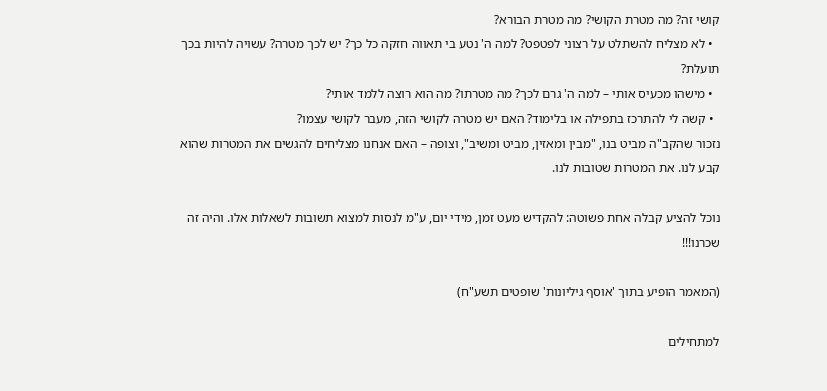קושי זה? מה מטרת הקושי? מה מטרת הבורא?
  • לא מצליח להשתלט על רצוני לפטפט? למה ה' נטע בי תאווה חזקה כל כך? יש לכך מטרה? עשויה להיות בכך תועלת?
  • מישהו מכעיס אותי – למה ה' גרם לכך? מה מטרתו? מה הוא רוצה ללמד אותי?
  • קשה לי להתרכז בתפילה או בלימוד? האם יש מטרה לקושי הזה, מעבר לקושי עצמו?
נזכור שהקב"ה מביט בנו, "מבין ומאזין, מביט ומשיב", וצופה – האם אנחנו מצליחים להגשים את המטרות שהוא קבע לנו. את המטרות שטובות לנו.

נוכל להציע קבלה אחת פשוטה: להקדיש מעט זמן, מידי יום, ע"מ לנסות למצוא תשובות לשאלות אלו. והיה זה שכרנו!!!

(המאמר הופיע בתוך 'אוסף גיליונות' שופטים תשע"ח)

למתחילים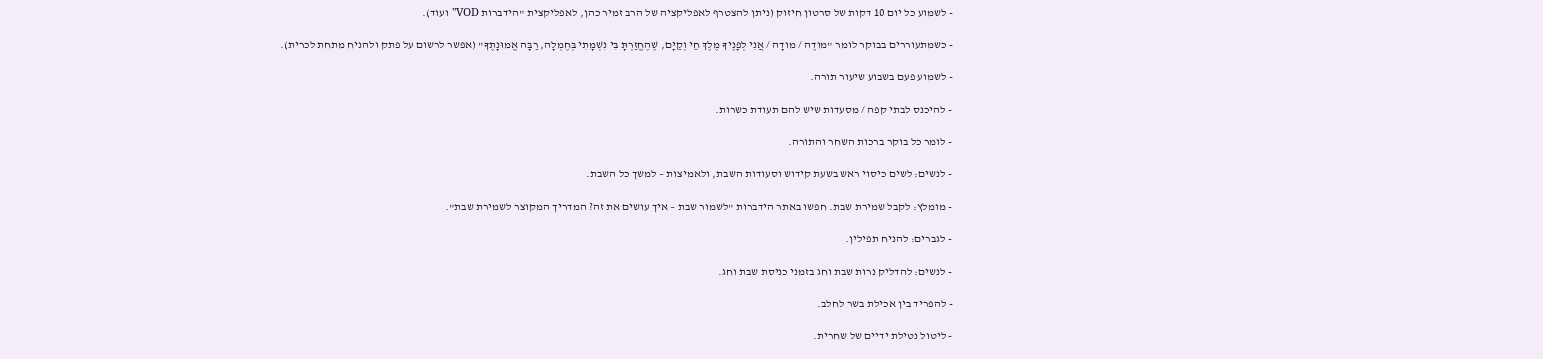- לשמוע כל יום 10 דקות של סרטון חיזוק (ניתן להצטרף לאפליקציה של הרב זמיר כהן, לאפליקצית "הידברות VOD" ועוד).

- כשמתעוררים בבוקר לומר "מודֶה / מודָה / אֲנִי לְפָנֶיךָ מֶלֶךְ חַי וְקַיָּם, שֶׁהֶחֱזַרְתָּ בִּי נִשְׁמָתִי בְּחֶמְלָה, רַבָּה אֱמוּנָתֶךָ" (אפשר לרשום על פתק ולהניח מתחת לכרית).

- לשמוע פעם בשבוע שיעור תורה.

- להיכנס לבתי קפה / מסעדות שיש להם תעודת כשרות.

- לומר כל בוקר ברכות השחר והתורה.

- לנשים: לשים כיסוי ראש בשעת קידוש וסעודות השבת, ולאמיצות – למשך כל השבת.

- מומלץ: לקבל שמירת שבת. חפשו באתר הידברות "לשמור שבת – איך עושים את זה? המדריך המקוצר לשמירת שבת".

- לגברים: להניח תפילין.

- לנשים: להדליק נרות שבת וחג בזמני כניסת שבת וחג.

- להפריד בין אכילת בשר לחלב.

- ליטול נטילת ידיים של שחרית.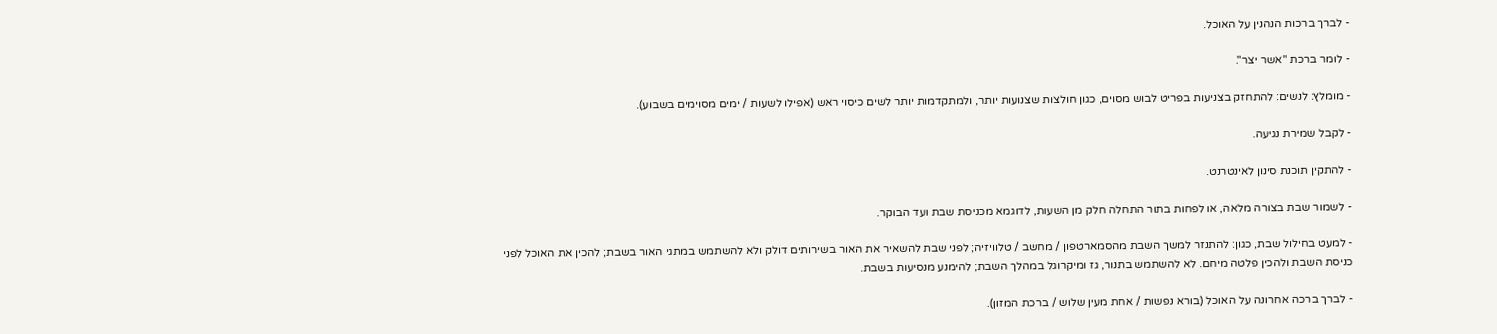- לברך ברכות הנהנין על האוכל.

- לומר ברכת "אשר יצר".

- מומלץ: לנשים: להתחזק בצניעות בפריט לבוש מסוים, כגון חולצות שצנועות יותר, ולמתקדמות יותר לשים כיסוי ראש (אפילו לשעות / ימים מסוימים בשבוע).

- לקבל שמירת נגיעה.

- להתקין תוכנת סינון לאינטרנט.

- לשמור שבת בצורה מלאה, או לפחות בתור התחלה חלק מן השעות, לדוגמא מכניסת שבת ועד הבוקר.

- למעט בחילול שבת, כגון: להתנזר למשך השבת מהסמארטפון / מחשב / טלוויזיה; לפני שבת להשאיר את האור בשירותים דולק ולא להשתמש במתגי האור בשבת; להכין את האוכל לפני כניסת השבת ולהכין פלטה מיחם. לא להשתמש בתנור, גז ומיקרוגל במהלך השבת; להימנע מנסיעות בשבת.

- לברך ברכה אחרונה על האוכל (בורא נפשות / אחת מעין שלוש / ברכת המזון).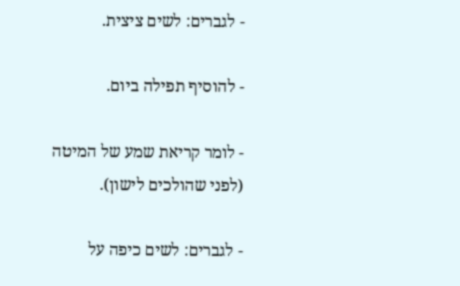- לגברים: לשים ציצית.

- להוסיף תפילה ביום.

- לומר קריאת שמע של המיטה (לפני שהולכים לישון).

- לגברים: לשים כיפה על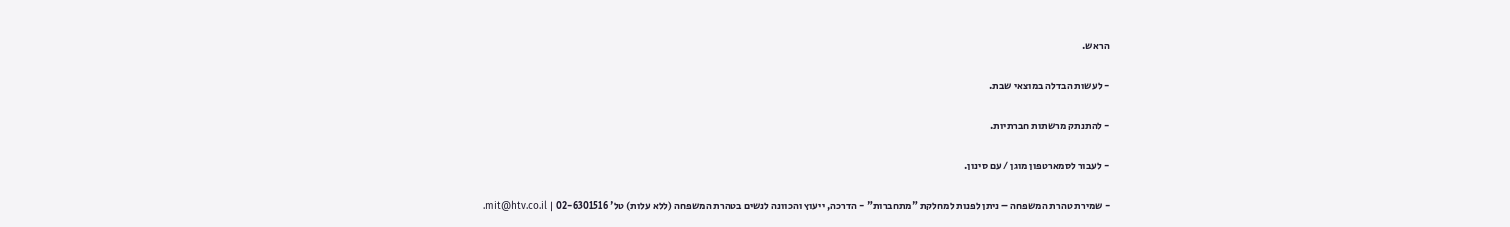הראש.

- לעשות הבדלה במוצאי שבת.

- להתנתק מרשתות חברתיות.

- לעבור לסמארטפון מוגן / עם סינון.

- שמירת טהרת המשפחה – ניתן לפנות למחלקת "מתחברות" - הדרכה, ייעוץ והכוונה לנשים בטהרת המשפחה (ללא עלות) טל' 02-6301516 | mit@htv.co.il.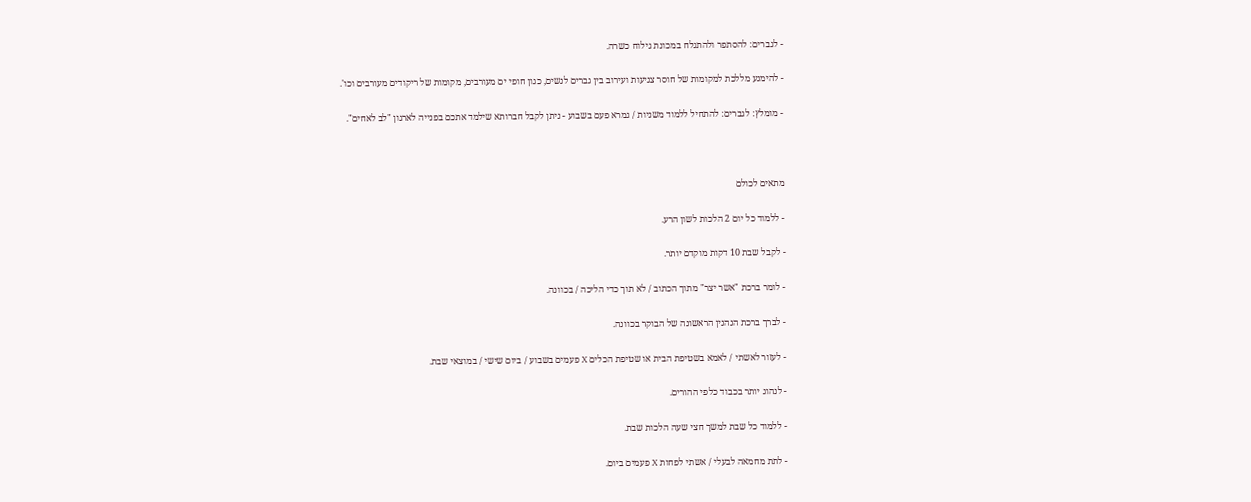- לגברים: להסתפר ולהתגלח במכונת גילוח כשרה.

- להימנע מללכת למקומות של חוסר צניעות ועירוב בין גברים לנשים, כגון חופי ים מעורבים, מקומות של ריקודים מעורבים וכו'.

- מומלץ: לגברים: להתחיל ללמוד משניות / גמרא פעם בשבוע - ניתן לקבל חברותא שילמד אתכם בפנייה לארגון "לב לאחים".



מתאים לכולם

- ללמוד כל יום 2 הלכות לשון הרע.

- לקבל שבת 10 דקות מוקדם יותר.

- לומר ברכת "אשר יצר" מתוך הכתוב / לא תוך כדי הליכה / בכוונה.

- לברך ברכת הנהנין הראשונה של הבוקר בכוונה.

- לעזור לאשתי / לאמא בשטיפת הבית או שטיפת הכלים X פעמים בשבוע / ביום שישי / במוצאי שבת.

- לנהוג יותר בכבוד כלפי ההורים.

- ללמוד כל שבת למשך חצי שעה הלכות שבת.

- לתת מחמאה לבעלי / אשתי לפחות X פעמים ביום.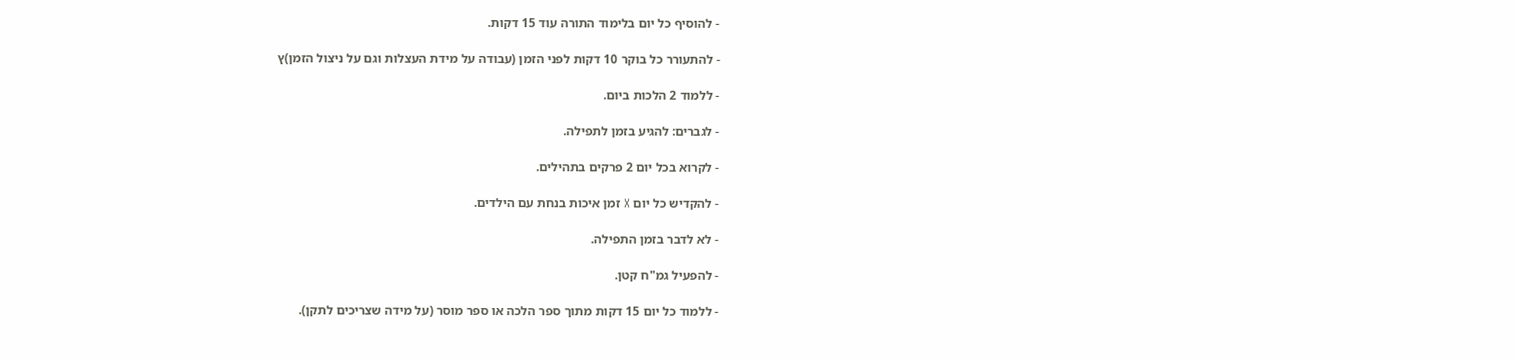- להוסיף כל יום בלימוד התורה עוד 15 דקות.

- להתעורר כל בוקר 10 דקות לפני הזמן (עבודה על מידת העצלות וגם על ניצול הזמן)ץ

- ללמוד 2 הלכות ביום.

- לגברים: להגיע בזמן לתפילה.

- לקרוא בכל יום 2 פרקים בתהילים.

- להקדיש כל יום X זמן איכות בנחת עם הילדים.

- לא לדבר בזמן התפילה.

- להפעיל גמ"ח קטן.

- ללמוד כל יום 15 דקות מתוך ספר הלכה או ספר מוסר (על מידה שצריכים לתקן).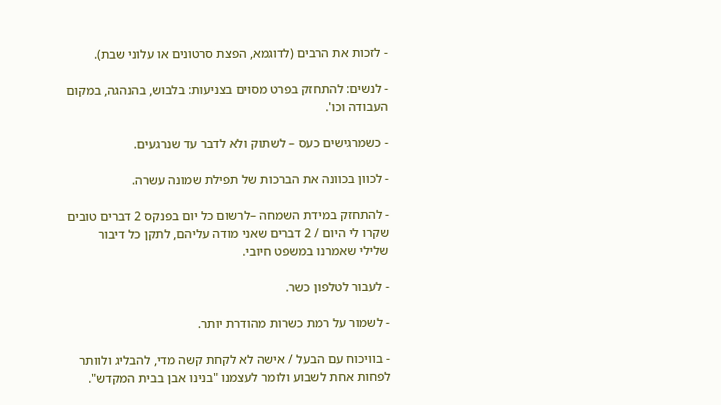- לזכות את הרבים (לדוגמא, הפצת סרטונים או עלוני שבת).

- לנשים: להתחזק בפרט מסוים בצניעות: בלבוש, בהנהגה, במקום העבודה וכו'.

- כשמרגישים כעס – לשתוק ולא לדבר עד שנרגעים.

- לכוון בכוונה את הברכות של תפילת שמונה עשרה.

- להתחזק במידת השמחה –לרשום כל יום בפנקס 2 דברים טובים שקרו לי היום / 2 דברים שאני מודה עליהם, לתקן כל דיבור שלילי שאמרנו במשפט חיובי.

- לעבור לטלפון כשר.

- לשמור על רמת כשרות מהודרת יותר.

- בוויכוח עם הבעל / אישה לא לקחת קשה מדי, להבליג ולוותר לפחות אחת לשבוע ולומר לעצמנו "בנינו אבן בבית המקדש".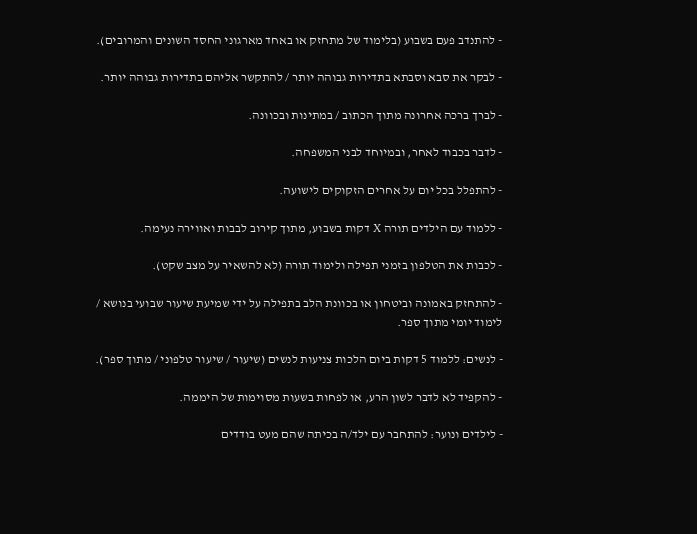- להתנדב פעם בשבוע (בלימוד של מתחזק או באחד מארגוני החסד השונים והמרובים).

- לבקר את סבא וסבתא בתדירות גבוהה יותר / להתקשר אליהם בתדירות גבוהה יותר.

- לברך ברכה אחרונה מתוך הכתוב / במתינות ובכוונה.

- לדבר בכבוד לאחר, ובמיוחד לבני המשפחה.

- להתפלל בכל יום על אחרים הזקוקים לישועה.

- ללמוד עם הילדים תורה X דקות בשבוע, מתוך קירוב לבבות ואווירה נעימה.

- לכבות את הטלפון בזמני תפילה ולימוד תורה (לא להשאיר על מצב שקט).

- להתחזק באמונה וביטחון או בכוונת הלב בתפילה על ידי שמיעת שיעור שבועי בנושא / לימוד יומי מתוך ספר.

- לנשים: ללמוד 5 דקות ביום הלכות צניעות לנשים (שיעור / שיעור טלפוני / מתוך ספר).

- להקפיד לא לדבר לשון הרע, או לפחות בשעות מסוימות של היממה.

- לילדים ונוער: להתחבר עם ילד/ה בכיתה שהם מעט בודדים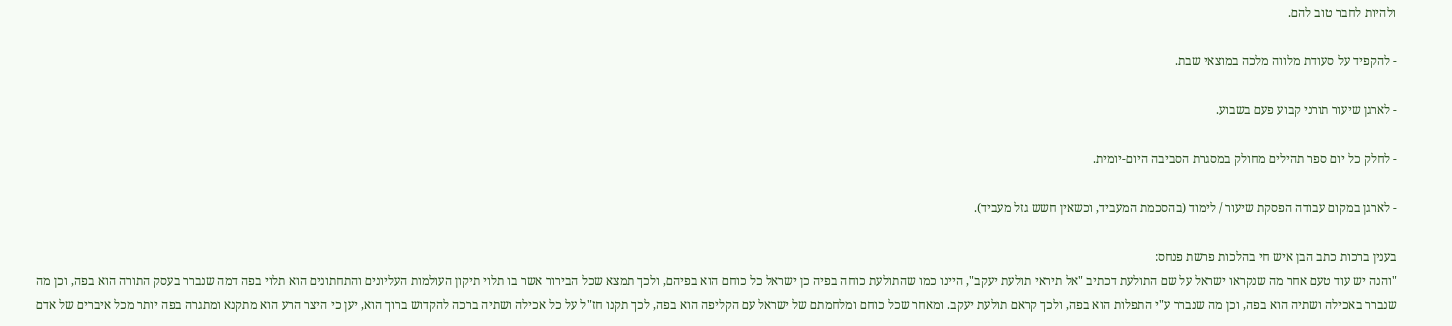ולהיות לחבר טוב להם.

- להקפיד על סעודת מלווה מלכה במוצאי שבת.

- לארגן שיעור תורני קבוע פעם בשבוע.

- לחלק כל יום ספר תהילים מחולק במסגרת הסביבה היום-יומית.

- לארגן במקום עבודה הפסקת שיעור / לימוד (בהסכמת המעביד, וכשאין חשש גזל מעביד).

בענין ברכות כתב הבן איש חי בהלכות פרשת פנחס:
"והנה יש עוד טעם אחר מה שנקראו ישראל על שם התולעת דכתיב "אל תיראי תולעת יעקב", היינו כמו שהתולעת כוחה בפיה כן ישראל כל כוחם הוא בפיהם, ולכך תמצא שכל הבירור אשר בו תלוי תיקון העולמות העליונים והתחתונים הוא תלוי בפה דמה שנברר בעסק התורה הוא בפה, וכן מה שנברר באכילה ושתיה הוא בפה, וכן מה שנברר ע"י התפלות הוא בפה, ולכך קראם תולעת יעקב. ומאחר שכל כוחם ומלחמתם של ישראל עם הקליפה הוא בפה, לכך תקנו חז"ל על כל אכילה ושתיה ברכה להקדוש ברוך הוא, יען כי היצר הרע הוא מתקנא ומתגרה בפה יותר מכל איברים של אדם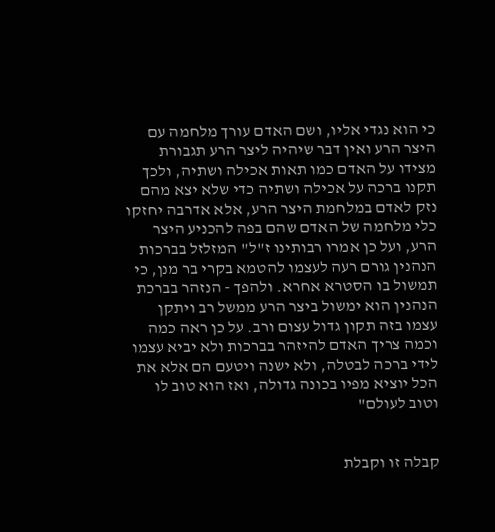כי הוא נגדי אליו, ושם האדם עורך מלחמה עם היצר הרע ואין דבר שיהיה ליצר הרע תגבורת מצידו על האדם כמו תאות אכילה ושתיה, ולכך תקנו ברכה על אכילה ושתיה כדי שלא יצא מהם נזק לאדם במלחמת היצר הרע, אלא אדרבה יחזקו כלי מלחמה של האדם שהם בפה להכניע היצר הרע, ועל כן אמרו רבותינו ז"ל" המזלזל בברכות הנהנין גורם רעה לעצמו להטמא בקרי בר מנן, כי תמשול בו הסטרא אחרא. ולהפך - הנזהר בברכת הנהנין הוא ימשול ביצר הרע ממשל רב ויתקן עצמו בזה תקון גדול עצום ורב. על כן ראה כמה וכמה צריך האדם להיזהר בברכות ולא יביא עצמו לידי ברכה לבטלה, ולא ישנה ויטעם הם אלא את הכל יוציא מפיו בכונה גדולה, ואז הוא טוב לו וטוב לעולם"


קבלה זו וקבלת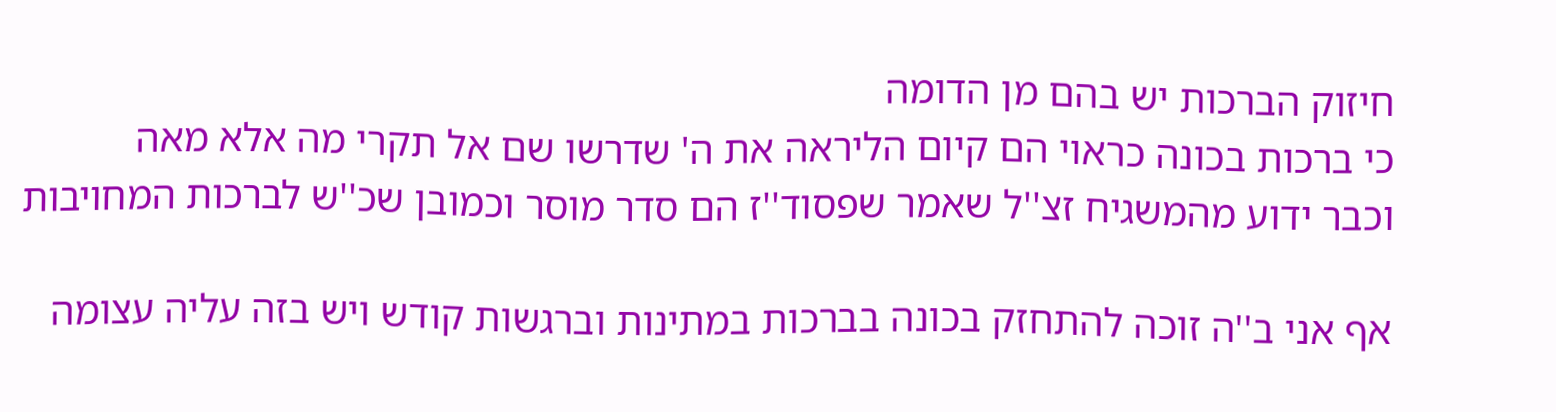חיזוק הברכות יש בהם מן הדומה
כי ברכות בכונה כראוי הם קיום הליראה את ה' שדרשו שם אל תקרי מה אלא מאה
וכבר ידוע מהמשגיח זצ''ל שאמר שפסוד''ז הם סדר מוסר וכמובן שכ''ש לברכות המחויבות

אף אני ב''ה זוכה להתחזק בכונה בברכות במתינות וברגשות קודש ויש בזה עליה עצומה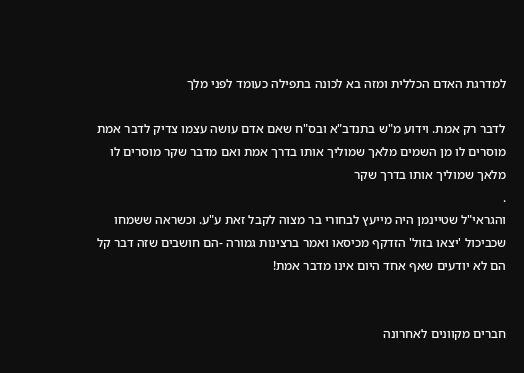למדרגת האדם הכללית ומזה בא לכונה בתפילה כעומד לפני מלך

לדבר רק אמת. וידוע מ"ש בתנדב"א ובס"ח שאם אדם עושה עצמו צדיק לדבר אמת מוסרים לו מן השמים מלאך שמוליך אותו בדרך אמת ואם מדבר שקר מוסרים לו מלאך שמוליך אותו בדרך שקר
.
והגראי"ל שטיינמן היה מייעץ לבחורי בר מצוה לקבל זאת ע"ע. וכשראה ששמחו שכביכול 'יצאו בזול' הזדקף מכיסאו ואמר ברצינות גמורה -הם חושבים שזה דבר קל הם לא יודעים שאף אחד היום אינו מדבר אמת!


חברים מקוונים לאחרונה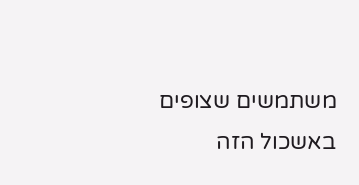משתמשים שצופים באשכול הזה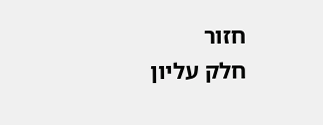חזור
חלק עליון